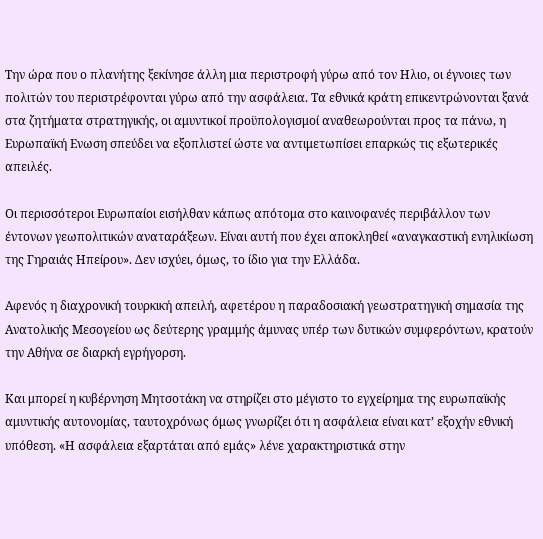Την ώρα που ο πλανήτης ξεκίνησε άλλη μια περιστροφή γύρω από τον Ηλιο, οι έγνοιες των πολιτών του περιστρέφονται γύρω από την ασφάλεια. Τα εθνικά κράτη επικεντρώνονται ξανά στα ζητήματα στρατηγικής, οι αμυντικοί προϋπολογισμοί αναθεωρούνται προς τα πάνω, η Ευρωπαϊκή Ενωση σπεύδει να εξοπλιστεί ώστε να αντιμετωπίσει επαρκώς τις εξωτερικές απειλές.

Οι περισσότεροι Ευρωπαίοι εισήλθαν κάπως απότομα στο καινοφανές περιβάλλον των έντονων γεωπολιτικών αναταράξεων. Είναι αυτή που έχει αποκληθεί «αναγκαστική ενηλικίωση της Γηραιάς Ηπείρου». Δεν ισχύει, όμως, το ίδιο για την Ελλάδα.

Αφενός η διαχρονική τουρκική απειλή, αφετέρου η παραδοσιακή γεωστρατηγική σημασία της Ανατολικής Μεσογείου ως δεύτερης γραμμής άμυνας υπέρ των δυτικών συμφερόντων, κρατούν την Αθήνα σε διαρκή εγρήγορση.

Και μπορεί η κυβέρνηση Μητσοτάκη να στηρίζει στο μέγιστο το εγχείρημα της ευρωπαϊκής αμυντικής αυτονομίας, ταυτοχρόνως όμως γνωρίζει ότι η ασφάλεια είναι κατ’ εξοχήν εθνική υπόθεση. «Η ασφάλεια εξαρτάται από εμάς» λένε χαρακτηριστικά στην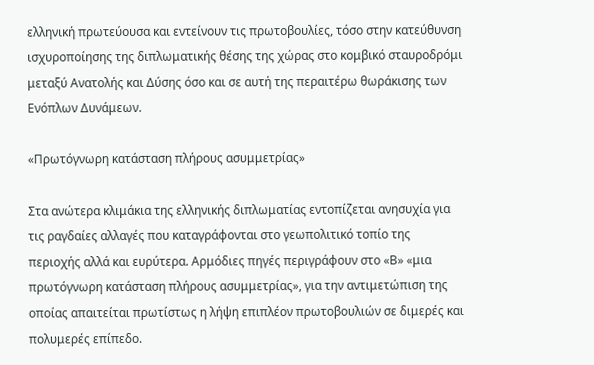ελληνική πρωτεύουσα και εντείνουν τις πρωτοβουλίες, τόσο στην κατεύθυνση ισχυροποίησης της διπλωματικής θέσης της χώρας στο κομβικό σταυροδρόμι μεταξύ Ανατολής και Δύσης όσο και σε αυτή της περαιτέρω θωράκισης των Ενόπλων Δυνάμεων.

«Πρωτόγνωρη κατάσταση πλήρους ασυμμετρίας»

Στα ανώτερα κλιμάκια της ελληνικής διπλωματίας εντοπίζεται ανησυχία για τις ραγδαίες αλλαγές που καταγράφονται στο γεωπολιτικό τοπίο της περιοχής αλλά και ευρύτερα. Αρμόδιες πηγές περιγράφουν στο «Β» «μια πρωτόγνωρη κατάσταση πλήρους ασυμμετρίας», για την αντιμετώπιση της οποίας απαιτείται πρωτίστως η λήψη επιπλέον πρωτοβουλιών σε διμερές και πολυμερές επίπεδο.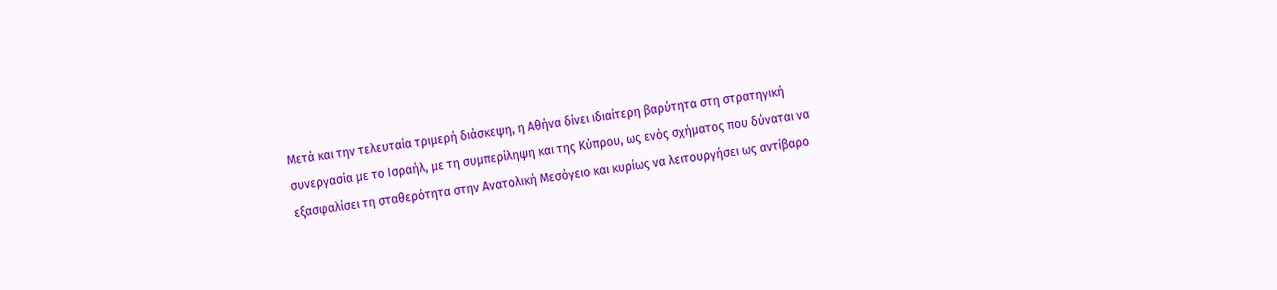Μετά και την τελευταία τριμερή διάσκεψη, η Αθήνα δίνει ιδιαίτερη βαρύτητα στη στρατηγική συνεργασία με το Ισραήλ, με τη συμπερίληψη και της Κύπρου, ως ενός σχήματος που δύναται να εξασφαλίσει τη σταθερότητα στην Ανατολική Μεσόγειο και κυρίως να λειτουργήσει ως αντίβαρο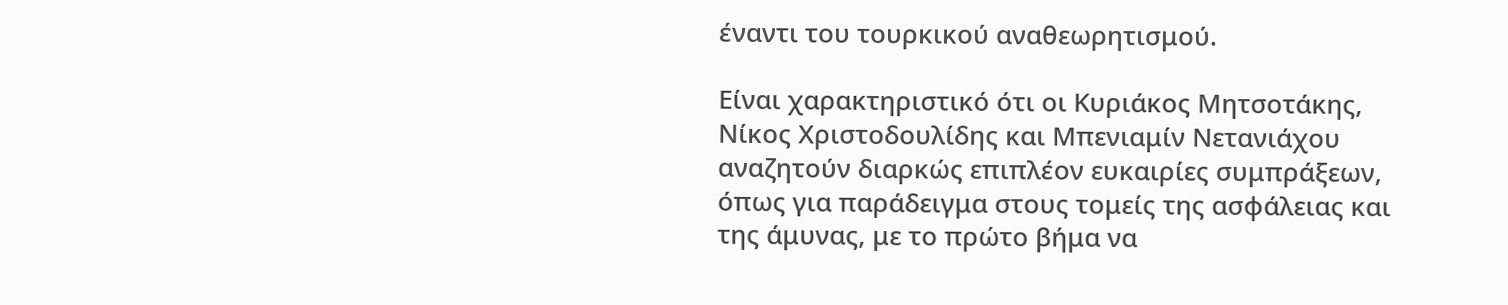έναντι του τουρκικού αναθεωρητισμού.

Είναι χαρακτηριστικό ότι οι Κυριάκος Μητσοτάκης, Νίκος Χριστοδουλίδης και Μπενιαμίν Νετανιάχου αναζητούν διαρκώς επιπλέον ευκαιρίες συμπράξεων, όπως για παράδειγμα στους τομείς της ασφάλειας και της άμυνας, με το πρώτο βήμα να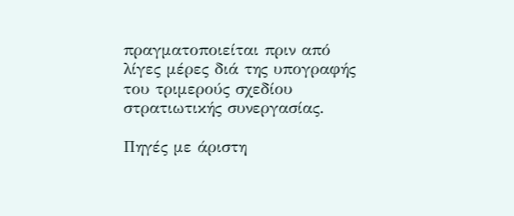πραγματοποιείται πριν από λίγες μέρες διά της υπογραφής του τριμερούς σχεδίου στρατιωτικής συνεργασίας.

Πηγές με άριστη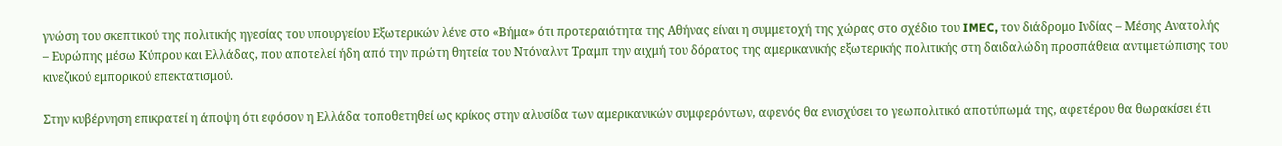γνώση του σκεπτικού της πολιτικής ηγεσίας του υπουργείου Εξωτερικών λένε στο «Βήμα» ότι προτεραιότητα της Αθήνας είναι η συμμετοχή της χώρας στο σχέδιο του IMEC, τον διάδρομο Ινδίας – Μέσης Ανατολής – Ευρώπης μέσω Κύπρου και Ελλάδας, που αποτελεί ήδη από την πρώτη θητεία του Ντόναλντ Τραμπ την αιχμή του δόρατος της αμερικανικής εξωτερικής πολιτικής στη δαιδαλώδη προσπάθεια αντιμετώπισης του κινεζικού εμπορικού επεκτατισμού.

Στην κυβέρνηση επικρατεί η άποψη ότι εφόσον η Ελλάδα τοποθετηθεί ως κρίκος στην αλυσίδα των αμερικανικών συμφερόντων, αφενός θα ενισχύσει το γεωπολιτικό αποτύπωμά της, αφετέρου θα θωρακίσει έτι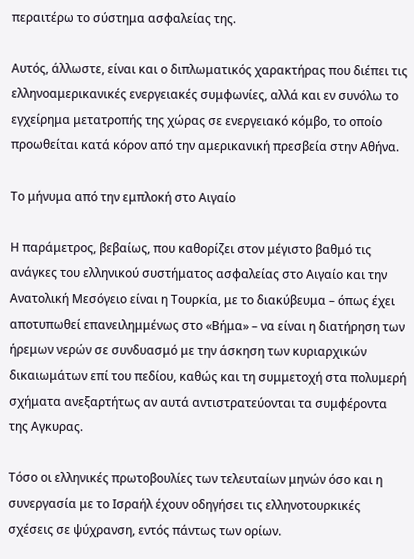περαιτέρω το σύστημα ασφαλείας της.

Αυτός, άλλωστε, είναι και ο διπλωματικός χαρακτήρας που διέπει τις ελληνοαμερικανικές ενεργειακές συμφωνίες, αλλά και εν συνόλω το εγχείρημα μετατροπής της χώρας σε ενεργειακό κόμβο, το οποίο προωθείται κατά κόρον από την αμερικανική πρεσβεία στην Αθήνα.

Το μήνυμα από την εμπλοκή στο Αιγαίο

Η παράμετρος, βεβαίως, που καθορίζει στον μέγιστο βαθμό τις ανάγκες του ελληνικού συστήματος ασφαλείας στο Αιγαίο και την Ανατολική Μεσόγειο είναι η Τουρκία, με το διακύβευμα – όπως έχει αποτυπωθεί επανειλημμένως στο «Βήμα» – να είναι η διατήρηση των ήρεμων νερών σε συνδυασμό με την άσκηση των κυριαρχικών δικαιωμάτων επί του πεδίου, καθώς και τη συμμετοχή στα πολυμερή σχήματα ανεξαρτήτως αν αυτά αντιστρατεύονται τα συμφέροντα της Αγκυρας.

Τόσο οι ελληνικές πρωτοβουλίες των τελευταίων μηνών όσο και η συνεργασία με το Ισραήλ έχουν οδηγήσει τις ελληνοτουρκικές σχέσεις σε ψύχρανση, εντός πάντως των ορίων.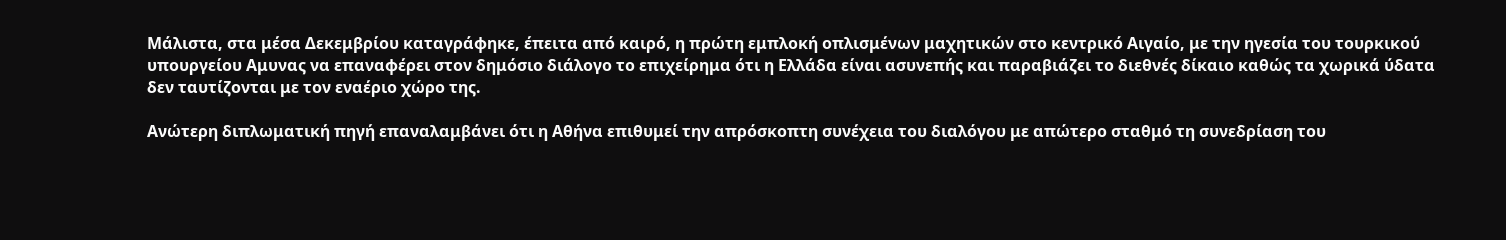Μάλιστα, στα μέσα Δεκεμβρίου καταγράφηκε, έπειτα από καιρό, η πρώτη εμπλοκή οπλισμένων μαχητικών στο κεντρικό Αιγαίο, με την ηγεσία του τουρκικού υπουργείου Αμυνας να επαναφέρει στον δημόσιο διάλογο το επιχείρημα ότι η Ελλάδα είναι ασυνεπής και παραβιάζει το διεθνές δίκαιο καθώς τα χωρικά ύδατα δεν ταυτίζονται με τον εναέριο χώρο της.

Ανώτερη διπλωματική πηγή επαναλαμβάνει ότι η Αθήνα επιθυμεί την απρόσκοπτη συνέχεια του διαλόγου με απώτερο σταθμό τη συνεδρίαση του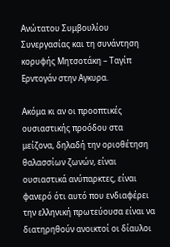Ανώτατου Συμβουλίου Συνεργασίας και τη συνάντηση κορυφής Μητσοτάκη – Ταγίπ Ερντογάν στην Αγκυρα.

Ακόμα κι αν οι προοπτικές ουσιαστικής προόδου στα μείζονα, δηλαδή την οριοθέτηση θαλασσίων ζωνών, είναι ουσιαστικά ανύπαρκτες, είναι φανερό ότι αυτό που ενδιαφέρει την ελληνική πρωτεύουσα είναι να διατηρηθούν ανοικτοί οι δίαυλοι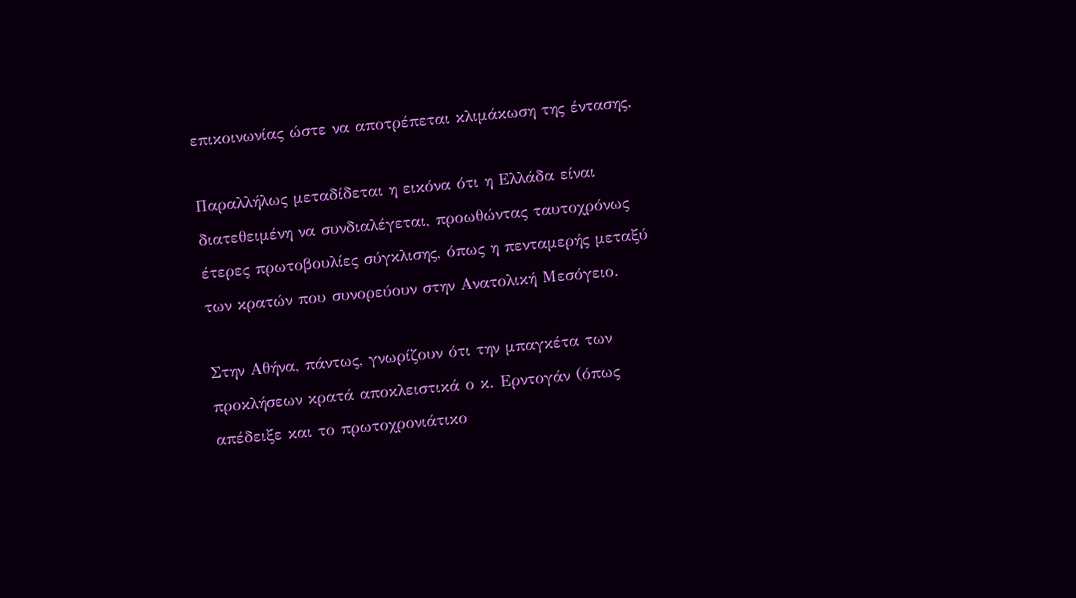επικοινωνίας ώστε να αποτρέπεται κλιμάκωση της έντασης.

Παραλλήλως μεταδίδεται η εικόνα ότι η Ελλάδα είναι διατεθειμένη να συνδιαλέγεται, προωθώντας ταυτοχρόνως έτερες πρωτοβουλίες σύγκλισης, όπως η πενταμερής μεταξύ των κρατών που συνορεύουν στην Ανατολική Μεσόγειο.

Στην Αθήνα, πάντως, γνωρίζουν ότι την μπαγκέτα των προκλήσεων κρατά αποκλειστικά ο κ. Ερντογάν (όπως απέδειξε και το πρωτοχρονιάτικο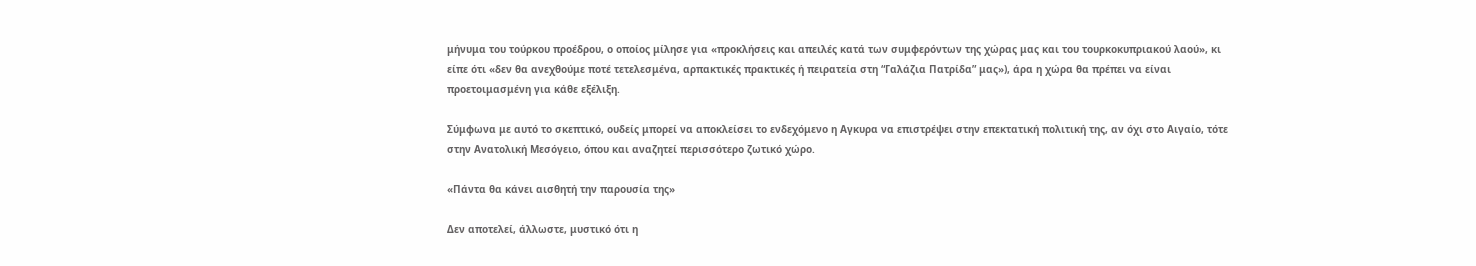μήνυμα του τούρκου προέδρου, ο οποίος μίλησε για «προκλήσεις και απειλές κατά των συμφερόντων της χώρας μας και του τουρκοκυπριακού λαού», κι είπε ότι «δεν θα ανεχθούμε ποτέ τετελεσμένα, αρπακτικές πρακτικές ή πειρατεία στη “Γαλάζια Πατρίδα” μας»), άρα η χώρα θα πρέπει να είναι προετοιμασμένη για κάθε εξέλιξη.

Σύμφωνα με αυτό το σκεπτικό, ουδείς μπορεί να αποκλείσει το ενδεχόμενο η Αγκυρα να επιστρέψει στην επεκτατική πολιτική της, αν όχι στο Αιγαίο, τότε στην Ανατολική Μεσόγειο, όπου και αναζητεί περισσότερο ζωτικό χώρο.

«Πάντα θα κάνει αισθητή την παρουσία της»

Δεν αποτελεί, άλλωστε, μυστικό ότι η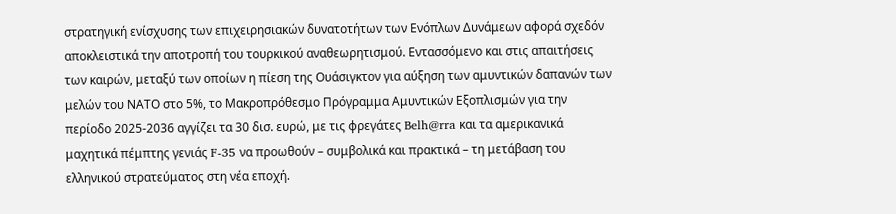στρατηγική ενίσχυσης των επιχειρησιακών δυνατοτήτων των Ενόπλων Δυνάμεων αφορά σχεδόν αποκλειστικά την αποτροπή του τουρκικού αναθεωρητισμού. Εντασσόμενο και στις απαιτήσεις των καιρών, μεταξύ των οποίων η πίεση της Ουάσιγκτον για αύξηση των αμυντικών δαπανών των μελών του ΝΑΤΟ στο 5%, το Μακροπρόθεσμο Πρόγραμμα Αμυντικών Εξοπλισμών για την περίοδο 2025-2036 αγγίζει τα 30 δισ. ευρώ, με τις φρεγάτες Belh@rra και τα αμερικανικά μαχητικά πέμπτης γενιάς F-35 να προωθούν – συμβολικά και πρακτικά – τη μετάβαση του ελληνικού στρατεύματος στη νέα εποχή.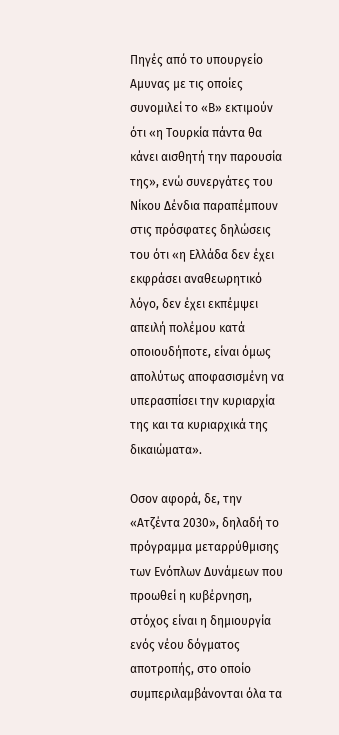Πηγές από το υπουργείο Αμυνας με τις οποίες συνομιλεί το «Β» εκτιμούν ότι «η Τουρκία πάντα θα κάνει αισθητή την παρουσία της», ενώ συνεργάτες του Νίκου Δένδια παραπέμπουν στις πρόσφατες δηλώσεις του ότι «η Ελλάδα δεν έχει εκφράσει αναθεωρητικό λόγο, δεν έχει εκπέμψει απειλή πολέμου κατά οποιουδήποτε, είναι όμως απολύτως αποφασισμένη να υπερασπίσει την κυριαρχία της και τα κυριαρχικά της δικαιώματα».

Οσον αφορά, δε, την «Ατζέντα 2030», δηλαδή το πρόγραμμα μεταρρύθμισης των Ενόπλων Δυνάμεων που προωθεί η κυβέρνηση, στόχος είναι η δημιουργία ενός νέου δόγματος αποτροπής, στο οποίο συμπεριλαμβάνονται όλα τα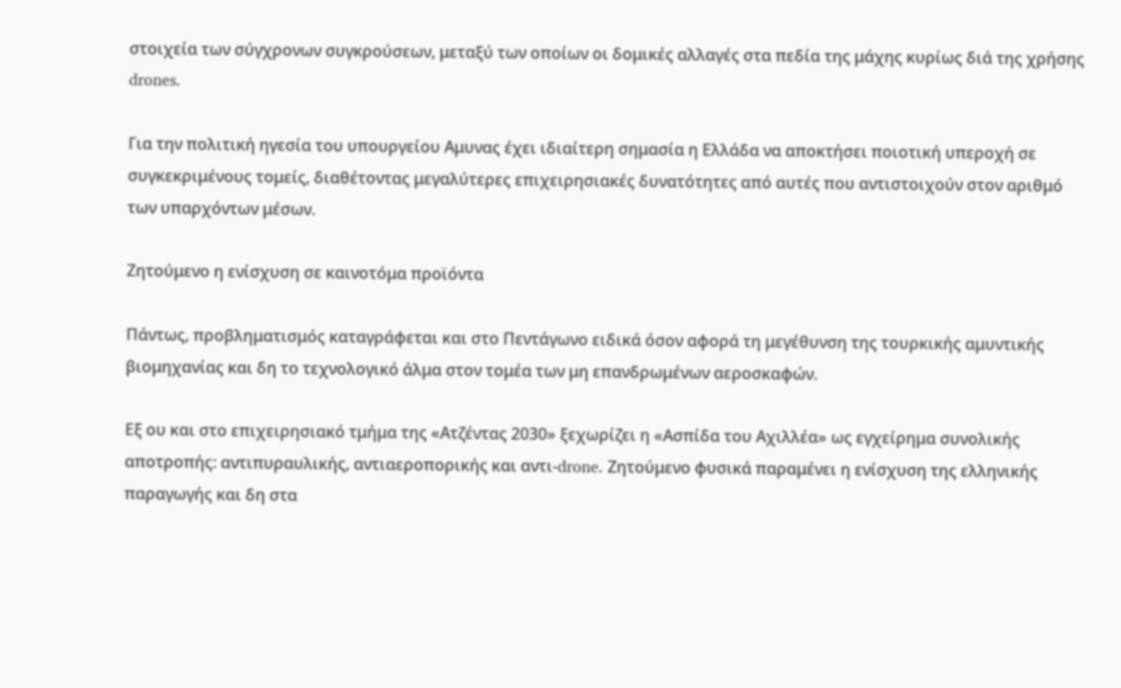στοιχεία των σύγχρονων συγκρούσεων, μεταξύ των οποίων οι δομικές αλλαγές στα πεδία της μάχης κυρίως διά της χρήσης drones.

Για την πολιτική ηγεσία του υπουργείου Αμυνας έχει ιδιαίτερη σημασία η Ελλάδα να αποκτήσει ποιοτική υπεροχή σε συγκεκριμένους τομείς, διαθέτοντας μεγαλύτερες επιχειρησιακές δυνατότητες από αυτές που αντιστοιχούν στον αριθμό των υπαρχόντων μέσων.

Ζητούμενο η ενίσχυση σε καινοτόμα προϊόντα

Πάντως, προβληματισμός καταγράφεται και στο Πεντάγωνο ειδικά όσον αφορά τη μεγέθυνση της τουρκικής αμυντικής βιομηχανίας και δη το τεχνολογικό άλμα στον τομέα των μη επανδρωμένων αεροσκαφών.

Εξ ου και στο επιχειρησιακό τμήμα της «Ατζέντας 2030» ξεχωρίζει η «Ασπίδα του Αχιλλέα» ως εγχείρημα συνολικής αποτροπής: αντιπυραυλικής, αντιαεροπορικής και αντι-drone. Ζητούμενο φυσικά παραμένει η ενίσχυση της ελληνικής παραγωγής και δη στα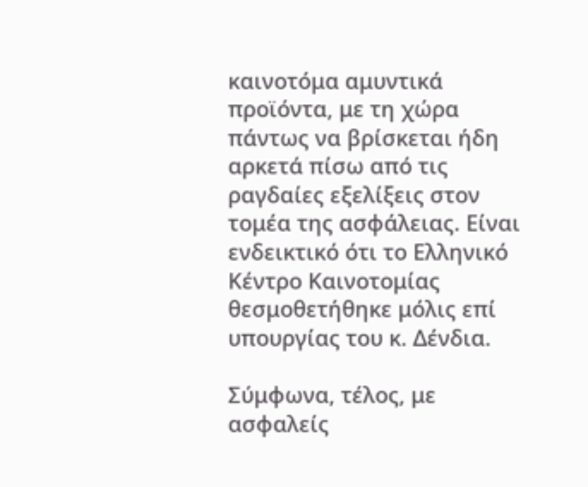καινοτόμα αμυντικά προϊόντα, με τη χώρα πάντως να βρίσκεται ήδη αρκετά πίσω από τις ραγδαίες εξελίξεις στον τομέα της ασφάλειας. Είναι ενδεικτικό ότι το Ελληνικό Κέντρο Καινοτομίας θεσμοθετήθηκε μόλις επί υπουργίας του κ. Δένδια.

Σύμφωνα, τέλος, με ασφαλείς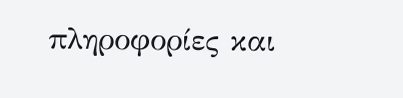πληροφορίες και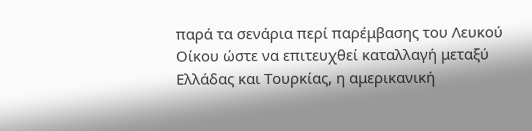παρά τα σενάρια περί παρέμβασης του Λευκού Οίκου ώστε να επιτευχθεί καταλλαγή μεταξύ Ελλάδας και Τουρκίας, η αμερικανική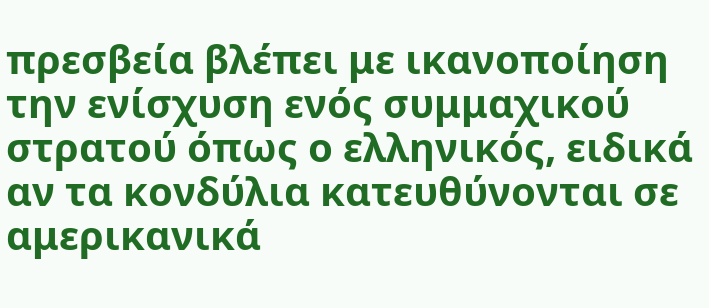πρεσβεία βλέπει με ικανοποίηση την ενίσχυση ενός συμμαχικού στρατού όπως ο ελληνικός, ειδικά αν τα κονδύλια κατευθύνονται σε αμερικανικά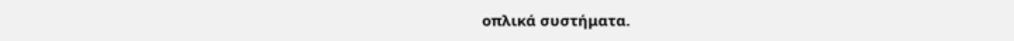οπλικά συστήματα.